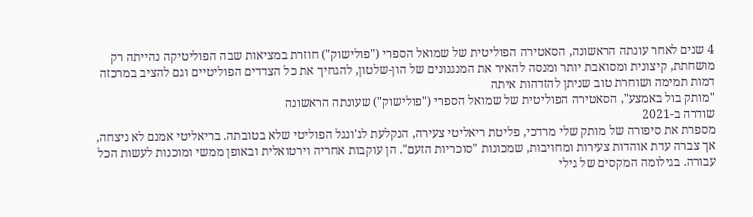4 שנים לאחר עונתה הראשונה, הסאטירה הפוליטית של שמואל הספרי ("פולישוק") חוזרת במציאות שבה הפוליטיקה נהייתה רק מושחתת, קיצונית ומסואבת יותר ומנסה להאיר את המנגנונים של הון-שלטון, להגחיך את כל הצדדים הפוליטיים וגם להציב במרכזה דמות תמימה ושוחרת טוב שניתן להזדהות איתה
"מותק בול באמצע", הסאטירה הפוליטית של שמואל הספרי ("פולישוק") שעונתה הראשונה
שודרה ב-2021
מספרת את סיפורה של מותק שלי מרדכי, פליטת ריאליטי צעירה, הנקלעת לג'ונגל הפוליטי שלא בטובתה. בריאליטי אמנם לא ניצחה, אך צברה עדת אוהדות צעירות ומחויבות, שמכונות "סוכריות הזעם". הן עוקבות אחריה וירטואלית ובאופן ממשי ומוכנות לעשות הכל עבורה. בגילומה המקסים של גילי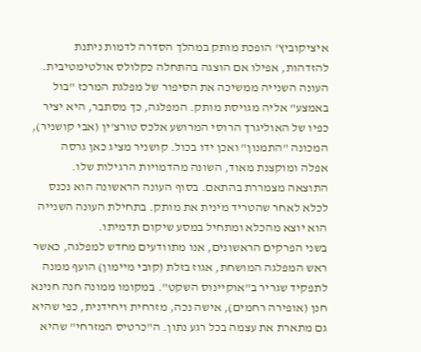איציקוביץ' הופכת מותק במהלך הסדרה לדמות ניתנת להזדהות, אפילו אם הוצגה בהתחלה כקלולס אולטימטיבית.
העונה השנייה ממשיכה את הסיפור של מפלגת המרכז "בול באמצע" אליה מגויסת מותק. המפלגה, כך מסתבר, היא יציר כפיו של האוליגרך הרוסי המרושע אלכס טורצ'ין (אבי קושניר), המכונה "התמנון" ואכן ידו בכול. קושניר מציג כאן גרסה אפלה ומוקצנת מאוד, השונה מהדמויות הרגילות שלו. התוצאה מצמררת בהתאם. בסוף העונה הראשונה הוא נכנס לכלא לאחר שהטריד מינית את מותק. בתחילת העונה השנייה הוא יוצא מהכלא ומתחיל במסע שיקום תדמיתו.
בשני הפרקים הראשונים, אנו מתוודעים מחדש למפלגה, כאשר ראש המפלגה המושחת, אגוז בזלת (קובי מיימון) הועף ממנה לתפקיד שגריר ב"אוקיינוס השקט". במקומו ממונה חנה חנינא חנן (אופירה רחמים), אישה נכה, מזרחית ויחידנית, כפי שהיא גם מתארת את עצמה בכל רגע נתון. ה"כרטיס המזרחי" שהיא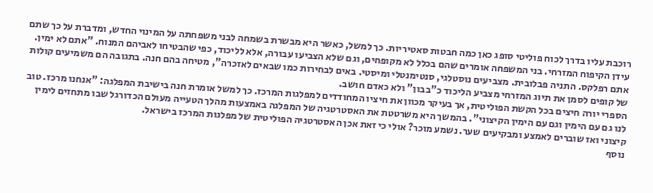רוכבת עליו בדרך לכוח פוליטי סופג כאן כמה חבטות סאטיריות. כך למשל, כאשר היא מבשרת בשמחה לבני משפחתה על המינוי החדש, ומדברת על כך שתם עידן הקיפוח המזרחי. בני המשפחה אומרים שהם בכלל לא מקופחים, וגם שלא הצביעו עבורה, אלא לליכוד, כפי שהבטיחו לאביהם המנוח. "אתם לא ימין. אתם רפלקס. התניה פבלובית. מצביעים נוסטלגי, סנטימנטלי ומיסטי. באים לבחירות כמו שבאים לאזכרה", מטיחה בהם חנה. בתגובה הם משמיעים קולות של קופים לסמן את תיוג המזרחי מצביע הליכוד כ"בבון" ולא כאדם חושב.
הספרי יורה חיצים בכל הקשת הפוליטית, אך בעיקר מכוון את חיציו המחודדים למפלגות המרכז. כך למשל אומרת חנה בישיבת המפלגה: "אנחנו מרכז. טוב לנו גם עם הימין וגם עם הימין הקיצוני". בהמשך היא משרטטת את האסטרטגיה של המפלגה באמצעות מהלך הטעייה מעולם הכדורגל שבו מתחזים לימין קיצוני ואז שוברים לאמצע ומבקיעים שער. נשמע מוכר? אולי כי זאת אכן האסטרטגיה הפוליטית של מפלגות המרכז בישראל.
נוסף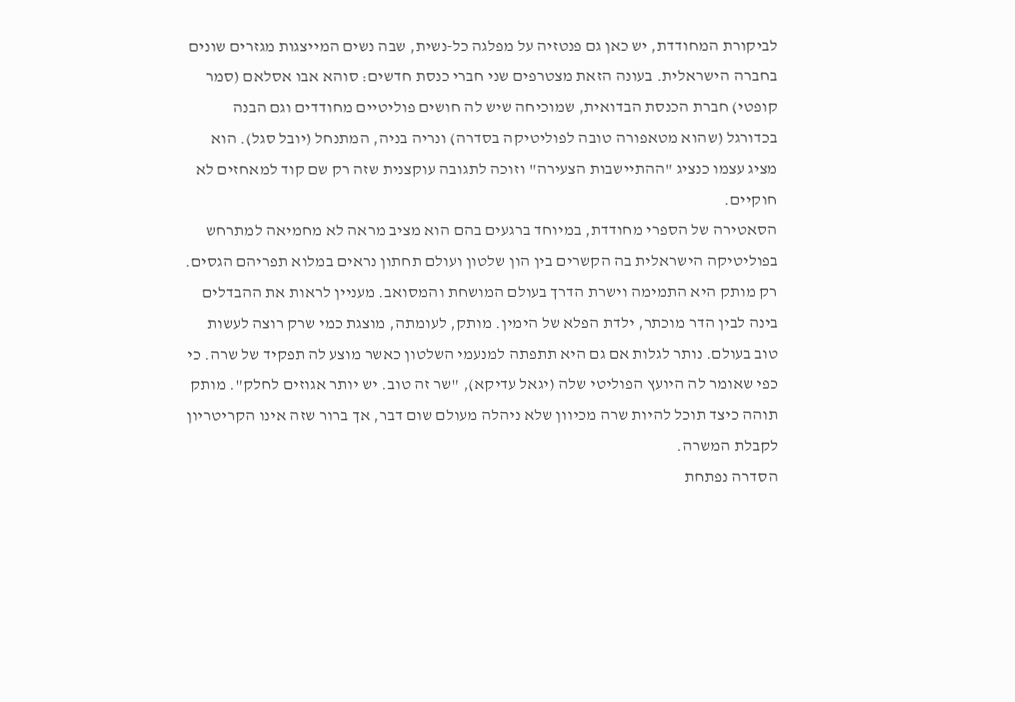לביקורת המחודדת, יש כאן גם פנטזיה על מפלגה כל-נשית, שבה נשים המייצגות מגזרים שונים בחברה הישראלית. בעונה הזאת מצטרפים שני חברי כנסת חדשים: סוהא אבו אסלאם (סמר קופטי) חברת הכנסת הבדואית, שמוכיחה שיש לה חושים פוליטיים מחודדים וגם הבנה בכדורגל (שהוא מטאפורה טובה לפוליטיקה בסדרה) ונריה בניה, המתנחל (יובל סגל). הוא מציג עצמו כנציג "ההתיישבות הצעירה" וזוכה לתגובה עוקצנית שזה רק שם קוד למאחזים לא חוקיים.
הסאטירה של הספרי מחודדת, במיוחד ברגעים בהם הוא מציב מראה לא מחמיאה למתרחש בפוליטיקה הישראלית בה הקשרים בין הון שלטון ועולם תחתון נראים במלוא תפריהם הגסים. רק מותק היא התמימה וישרת הדרך בעולם המושחת והמסואב. מעניין לראות את ההבדלים בינה לבין הדר מוכתר, ילדת הפלא של הימין. מותק, לעומתה, מוצגת כמי שרק רוצה לעשות טוב בעולם. נותר לגלות אם גם היא תתפתה למנעמי השלטון כאשר מוצע לה תפקיד של שרה. כי כפי שאומר לה היועץ הפוליטי שלה (יגאל עדיקא), "שר זה טוב. יש יותר אגוזים לחלק". מותק תוהה כיצד תוכל להיות שרה מכיוון שלא ניהלה מעולם שום דבר, אך ברור שזה אינו הקריטריון לקבלת המשרה.
הסדרה נפתחת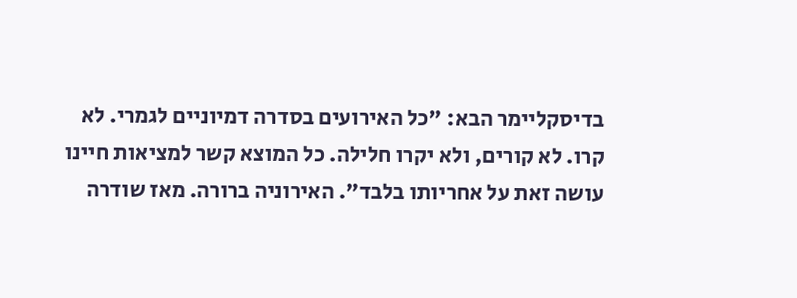בדיסקליימר הבא: "כל האירועים בסדרה דמיוניים לגמרי. לא קרו. לא קורים, ולא יקרו חלילה. כל המוצא קשר למציאות חיינו עושה זאת על אחריותו בלבד". האירוניה ברורה. מאז שודרה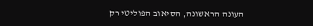העונה הראשונה, הסיאוב הפוליטי רק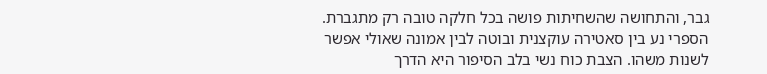גבר, והתחושה שהשחיתות פושה בכל חלקה טובה רק מתגברת. הספרי נע בין סאטירה עוקצנית ובוטה לבין אמונה שאולי אפשר לשנות משהו. הצבת כוח נשי בלב הסיפור היא הדרך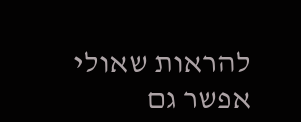להראות שאולי אפשר גם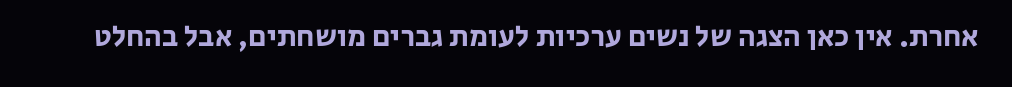אחרת. אין כאן הצגה של נשים ערכיות לעומת גברים מושחתים, אבל בהחלט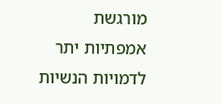מורגשת אמפתיות יתר לדמויות הנשיות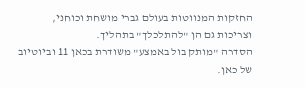החזקות המנווטות בעולם גברי מושחת וכוחני, וצריכות גם הן "להתלכלך" בתהליך.
הסדרה "מותק בול באמצע" משודרת בכאן 11 וביוטיוב של כאן.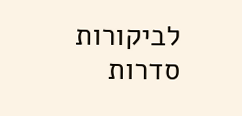לביקורות סדרות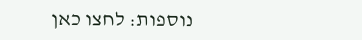נוספות: לחצו כאן